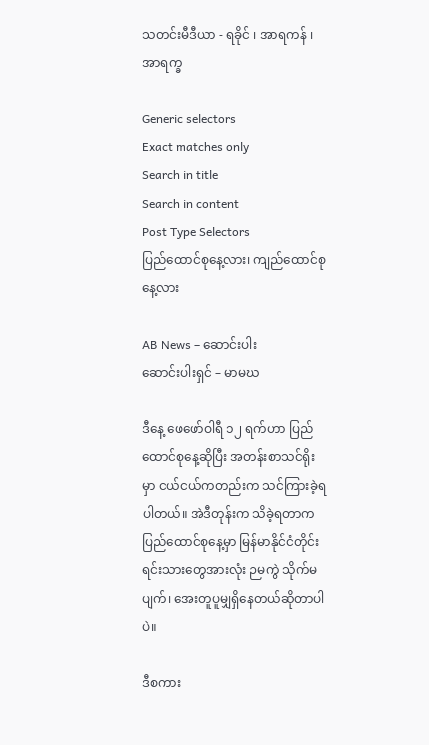သတင်းမီဒီယာ - ရခိုင် ၊ အာရကန် ၊ အာရက္ခ

Generic selectors
Exact matches only
Search in title
Search in content
Post Type Selectors
ပြည်ထောင်စုနေ့လား၊ ကျည်ထောင်စုနေ့လား

AB News – ဆောင်းပါး
ဆောင်းပါးရှင် – မာမဃ

ဒီနေ့ ဖေဖော်ဝါရီ ၁၂ ရက်ဟာ ပြည်ထောင်စုနေ့ဆိုပြီး အတန်းစာသင်ရိုးမှာ ငယ်ငယ်ကတည်းက သင်ကြားခဲ့ရပါတယ်။ အဲဒီတုန်းက သိခဲ့ရတာက ပြည်ထောင်စုနေ့မှာ မြန်မာနိုင်ငံတိုင်းရင်းသားတွေအားလုံး ဉမကွဲ သိုက်မပျက်၊ အေးတူပူမျှရှိနေတယ်ဆိုတာပါပဲ။

ဒီစကား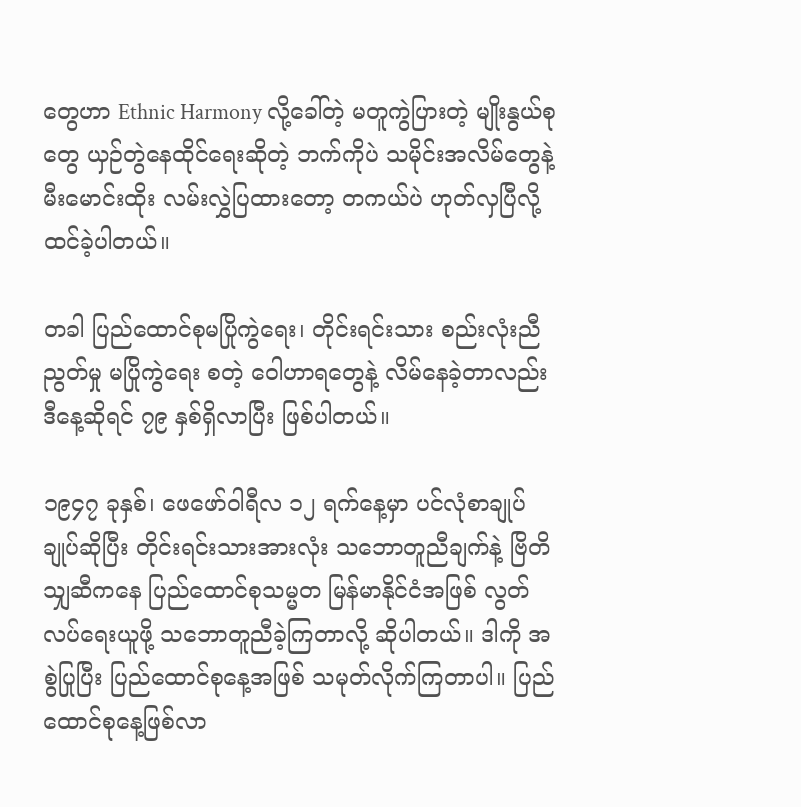တွေဟာ Ethnic Harmony လို့ခေါ်တဲ့ မတူကွဲပြားတဲ့ မျိုးနွယ်စုတွေ ယှဉ်တွဲနေထိုင်ရေးဆိုတဲ့ ဘက်ကိုပဲ သမိုင်းအလိမ်တွေနဲ့ မီးမောင်းထိုး လမ်းလွှဲပြထားတော့ တကယ်ပဲ ဟုတ်လှပြီလို့ထင်ခဲ့ပါတယ်။

တခါ ပြည်ထောင်စုမပြိုကွဲရေး၊ တိုင်းရင်းသား စည်းလုံးညီညွတ်မှု မပြိုကွဲရေး စတဲ့ ဝေါဟာရတွေနဲ့ လိမ်နေခဲ့တာလည်း ဒီနေ့ဆိုရင် ၇၉ နှစ်ရှိလာပြီး ဖြစ်ပါတယ်။

၁၉၄၇ ခုနှစ်၊ ဖေဖော်ဝါရီလ ၁၂ ရက်နေ့မှာ ပင်လုံစာချုပ်ချုပ်ဆိုပြီး တိုင်းရင်းသားအားလုံး သဘောတူညီချက်နဲ့ ဗြိတိသျှဆီကနေ ပြည်ထောင်စုသမ္မတ မြန်မာနိုင်ငံအဖြစ် လွတ်လပ်ရေးယူဖို့ သဘောတူညီခဲ့ကြတာလို့ ဆိုပါတယ်။ ဒါကို အစွဲပြုပြီး ပြည်ထောင်စုနေ့အဖြစ် သမုတ်လိုက်ကြတာပါ။ ပြည်ထောင်စုနေ့ဖြစ်လာ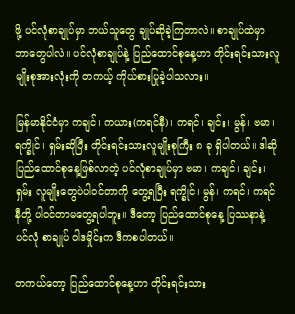ဖို့ ပင်လုံစာချုပ်မှာ ဘယ်သူတွေ ချုပ်ဆိုခဲ့ကြတာလဲ။ စာချုပ်ထဲမှာ ဘာတွေပါလဲ။ ပင်လုံစာချုပ်နဲ့ ပြည်ထောင်စုနေ့ဟာ တိုင်းရင်းသားလူမျိုးစုအားလုံးကို တကယ့် ကိုယ်စားပြုခဲ့ပါသလား။

မြန်မာနိုင်ငံမှာ ကချင်၊ ကယား(ကရင်နီ)၊ ကရင်၊ ချင်း၊ မွန်၊ ဗမာ၊ ရက္ခိုင်၊ ရှမ်းဆိုပြီး တိုင်းရင်းသားလူမျိုးစုကြီး ၈ ခု ရှိပါတယ်။ ဒါဆို ပြည်ထောင်စုနေ့ဖြစ်လာတဲ့ ပင်လုံစာချုပ်မှာ ဗမာ၊ ကချင်၊ ချင်း၊ ရှမ်း လူမျိုးတွေပဲပါဝင်တာကို တွေ့ရပြီး ရက္ခိုင်၊ မွန်၊ ကရင်၊ ကရင်နီတို့ ပါဝင်တာမတွေ့ရပါဘူး။ ဒီတော့ ပြည်ထောင်စုနေ့ ပြဿနာနဲ့ ပင်လုံ စာချုပ် ဝါဒမှိုင်းက ဒီကစပါတယ်။

တကယ်တော့ ပြည်ထောင်စုနေ့ဟာ တိုင်းရင်းသား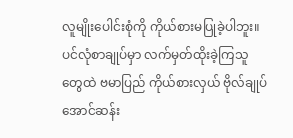လူမျိုးပေါင်းစုံကို ကိုယ်စားမပြုခဲ့ပါဘူး။ ပင်လုံစာချုပ်မှာ လက်မှတ်ထိုးခဲ့ကြသူတွေထဲ ဗမာပြည် ကိုယ်စားလှယ် ဗိုလ်ချုပ်အောင်ဆန်း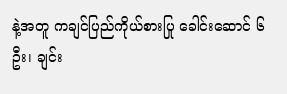နဲ့အတူ ကချင်ပြည်ကိုယ်စားပြု ခေါင်းဆောင် ၆ ဦး၊ ချင်း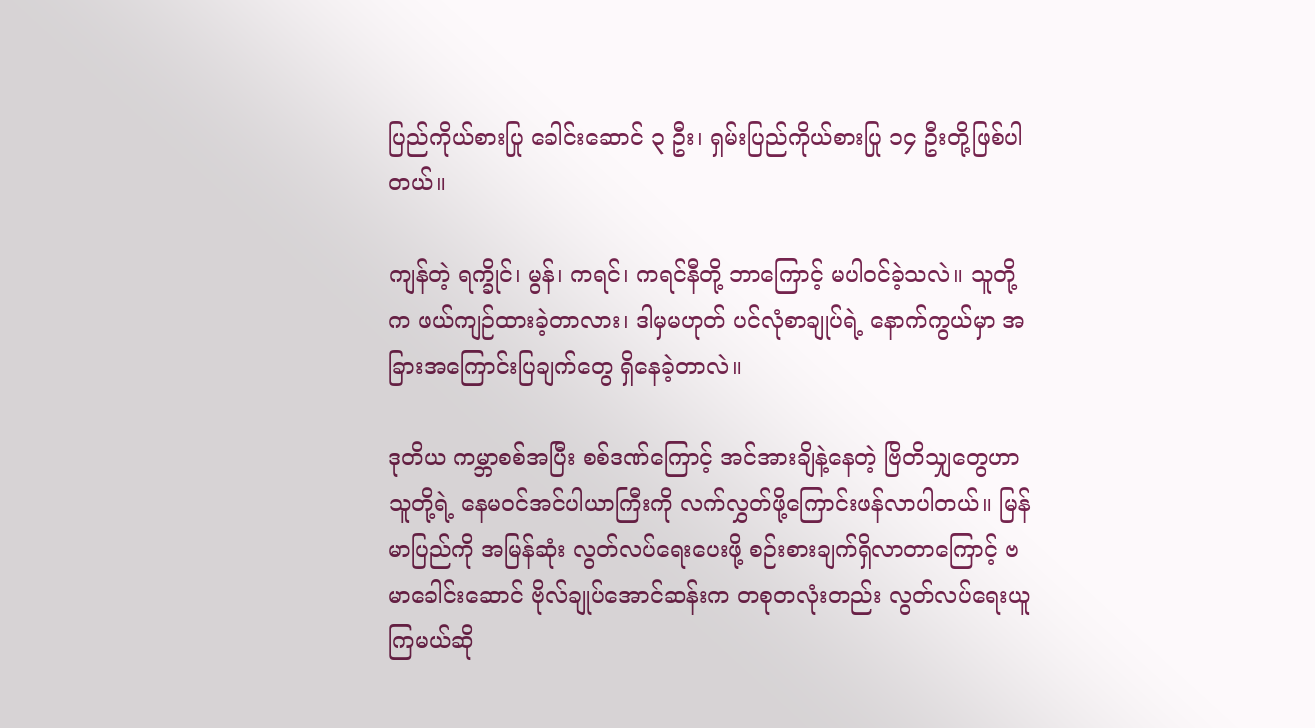ပြည်ကိုယ်စားပြု ခေါင်းဆောင် ၃ ဦး၊ ရှမ်းပြည်ကိုယ်စားပြု ၁၄ ဦးတို့ဖြစ်ပါတယ်။

ကျန်တဲ့ ရက္ခိုင်၊ မွန်၊ ကရင်၊ ကရင်နီတို့ ဘာကြောင့် မပါဝင်ခဲ့သလဲ။ သူတို့က ဖယ်ကျဉ်ထားခဲ့တာလား၊ ဒါမှမဟုတ် ပင်လုံစာချုပ်ရဲ့ နောက်ကွယ်မှာ အခြားအကြောင်းပြချက်တွေ ရှိနေခဲ့တာလဲ။

ဒုတိယ ကမ္ဘာစစ်အပြီး စစ်ဒဏ်ကြောင့် အင်အားချိနဲ့နေတဲ့ ဗြိတိသျှတွေဟာ သူတို့ရဲ့ နေမဝင်အင်ပါယာကြီးကို လက်လွှတ်ဖို့ကြောင်းဖန်လာပါတယ်။ မြန်မာပြည်ကို အမြန်ဆုံး လွတ်လပ်ရေးပေးဖို့ စဉ်းစားချက်ရှိလာတာကြောင့် ဗမာခေါင်းဆောင် ဗိုလ်ချုပ်အောင်ဆန်းက တစုတလုံးတည်း လွတ်လပ်ရေးယူကြမယ်ဆို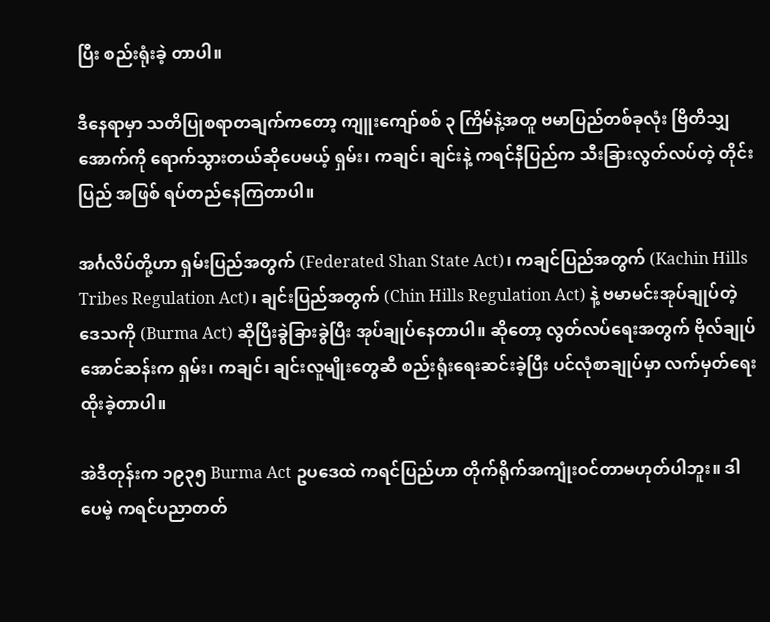ပြီး စည်းရုံးခဲ့ တာပါ။

ဒီနေရာမှာ သတိပြုစရာတချက်ကတော့ ကျူးကျော်စစ် ၃ ကြိမ်နဲ့အတူ ဗမာပြည်တစ်ခုလုံး ဗြိတိသျှအောက်ကို ရောက်သွားတယ်ဆိုပေမယ့် ရှမ်း၊ ကချင်၊ ချင်းနဲ့ ကရင်နီပြည်က သီးခြားလွတ်လပ်တဲ့ တိုင်းပြည် အဖြစ် ရပ်တည်နေကြတာပါ။

အင်္ဂလိပ်တို့ဟာ ရှမ်းပြည်အတွက် (Federated Shan State Act)၊ ကချင်ပြည်အတွက် (Kachin Hills Tribes Regulation Act)၊ ချင်းပြည်အတွက် (Chin Hills Regulation Act) နဲ့ ဗမာမင်းအုပ်ချုပ်တဲ့ဒေသကို (Burma Act) ဆိုပြီးခွဲခြားခွဲပြီး အုပ်ချုပ်နေတာပါ။ ဆိုတော့ လွတ်လပ်ရေးအတွက် ဗိုလ်ချုပ်အောင်ဆန်းက ရှမ်း၊ ကချင်၊ ချင်းလူမျိုးတွေဆီ စည်းရုံးရေးဆင်းခဲ့ပြီး ပင်လုံစာချုပ်မှာ လက်မှတ်ရေးထိုးခဲ့တာပါ။

အဲဒီတုန်းက ၁၉၃၅ Burma Act ဥပဒေထဲ ကရင်ပြည်ဟာ တိုက်ရိုက်အကျုံးဝင်တာမဟုတ်ပါဘူး။ ဒါပေမဲ့ ကရင်ပညာတတ်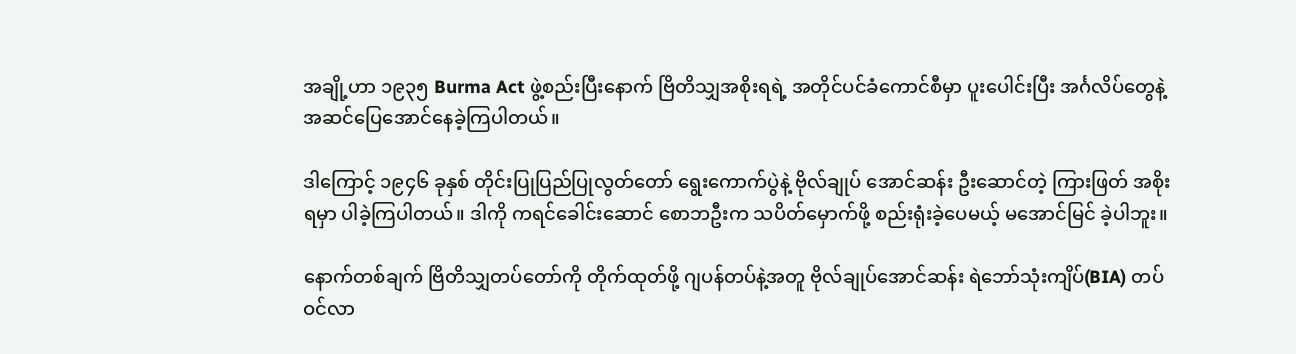အချို့ဟာ ၁၉၃၅ Burma Act ဖွဲ့စည်းပြီးနောက် ဗြိတိသျှအစိုးရရဲ့ အတိုင်ပင်ခံကောင်စီမှာ ပူးပေါင်းပြီး အင်္ဂလိပ်တွေနဲ့ အဆင်ပြေအောင်နေခဲ့ကြပါတယ်။

ဒါကြောင့် ၁၉၄၆ ခုနှစ် တိုင်းပြုပြည်ပြုလွတ်တော် ရွေးကောက်ပွဲနဲ့ ဗိုလ်ချုပ် အောင်ဆန်း ဦးဆောင်တဲ့ ကြားဖြတ် အစိုးရမှာ ပါခဲ့ကြပါတယ်။ ဒါကို ကရင်ခေါင်းဆောင် စောဘဦးက သပိတ်မှောက်ဖို့ စည်းရုံးခဲ့ပေမယ့် မအောင်မြင် ခဲ့ပါဘူး။

နောက်တစ်ချက် ဗြိတိသျှတပ်တော်ကို တိုက်ထုတ်ဖို့ ဂျပန်တပ်နဲ့အတူ ဗိုလ်ချုပ်အောင်ဆန်း ရဲဘော်သုံးကျိပ်(BIA) တပ်ဝင်လာ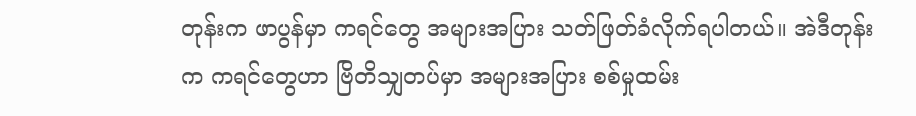တုန်းက ဖာပွန်မှာ ကရင်တွေ အများအပြား သတ်ဖြတ်ခံလိုက်ရပါတယ်။ အဲဒီတုန်းက ကရင်တွေဟာ ဗြိတိသျှတပ်မှာ အများအပြား စစ်မှုထမ်း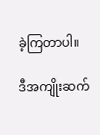ခဲ့ကြတာပါ။

ဒီအကျိုးဆက်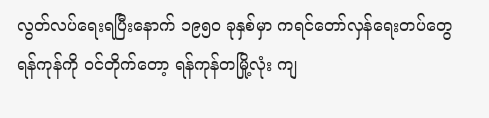လွတ်လပ်ရေးရပြီးနောက် ၁၉၅၀ ခုနှစ်မှာ ကရင်တော်လှန်ရေးတပ်တွေ ရန်ကုန်ကို ဝင်တိုက်တော့ ရန်ကုန်တမြို့လုံး ကျ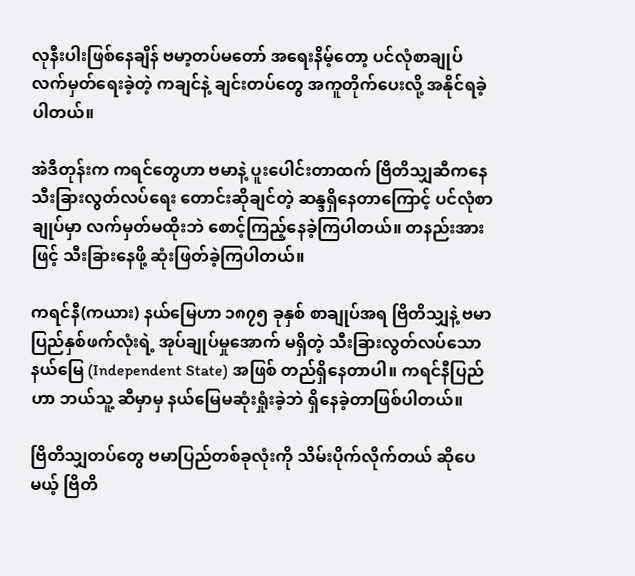လုနီးပါးဖြစ်နေချိန် ဗမာ့တပ်မတော် အရေးနိမ့်တော့ ပင်လုံစာချုပ် လက်မှတ်ရေးခဲ့တဲ့ ကချင်နဲ့ ချင်းတပ်တွေ အကူတိုက်ပေးလို့ အနိုင်ရခဲ့ပါတယ်။

အဲဒီတုန်းက ကရင်တွေဟာ ဗမာနဲ့ ပူးပေါင်းတာထက် ဗြိတိသျှဆီကနေ သီးခြားလွတ်လပ်ရေး တောင်းဆိုချင်တဲ့ ဆန္ဒရှိနေတာကြောင့် ပင်လုံစာချုပ်မှာ လက်မှတ်မထိုးဘဲ စောင့်ကြည့်နေခဲ့ကြပါတယ်။ တနည်းအားဖြင့် သီးခြားနေဖို့ ဆုံးဖြတ်ခဲ့ကြပါတယ်။

ကရင်နီ(ကယား) နယ်မြေဟာ ၁၈၇၅ ခုနှစ် စာချုပ်အရ ဗြိတိသျှနဲ့ ဗမာပြည်နှစ်ဖက်လုံးရဲ့ အုပ်ချုပ်မှုအောက် မရှိတဲ့ သီးခြားလွတ်လပ်သော နယ်မြေ (Independent State) အဖြစ် တည်ရှိနေတာပါ။ ကရင်နီပြည်ဟာ ဘယ်သူ့ ဆီမှာမှ နယ်မြေမဆုံးရှုံးခဲ့ဘဲ ရှိနေခဲ့တာဖြစ်ပါတယ်။

ဗြိတိသျှတပ်တွေ ဗမာပြည်တစ်ခုလုံးကို သိမ်းပိုက်လိုက်တယ် ဆိုပေမယ့် ဗြိတိ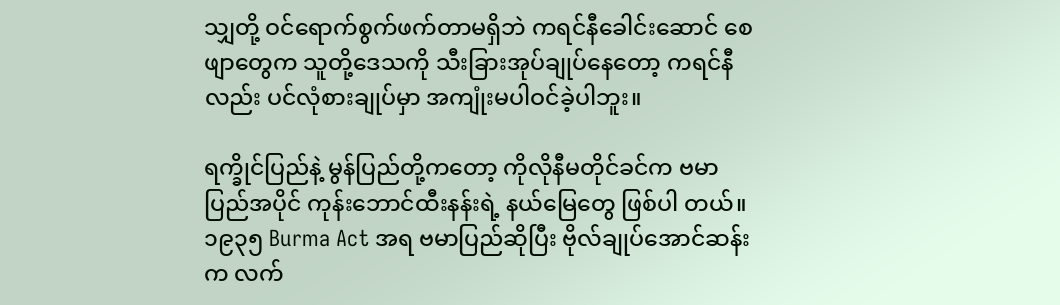သျှတို့ ဝင်ရောက်စွက်ဖက်တာမရှိဘဲ ကရင်နီခေါင်းဆောင် စေဖျာတွေက သူတို့ဒေသကို သီးခြားအုပ်ချုပ်နေတော့ ကရင်နီလည်း ပင်လုံစားချုပ်မှာ အကျုံးမပါဝင်ခဲ့ပါဘူး။

ရက္ခိုင်ပြည်နဲ့ မွန်ပြည်တို့ကတော့ ကိုလိုနီမတိုင်ခင်က ဗမာပြည်အပိုင် ကုန်းဘောင်ထီးနန်းရဲ့ နယ်မြေတွေ ဖြစ်ပါ တယ်။ ၁၉၃၅ Burma Act အရ ဗမာပြည်ဆိုပြီး ဗိုလ်ချုပ်အောင်ဆန်းက လက်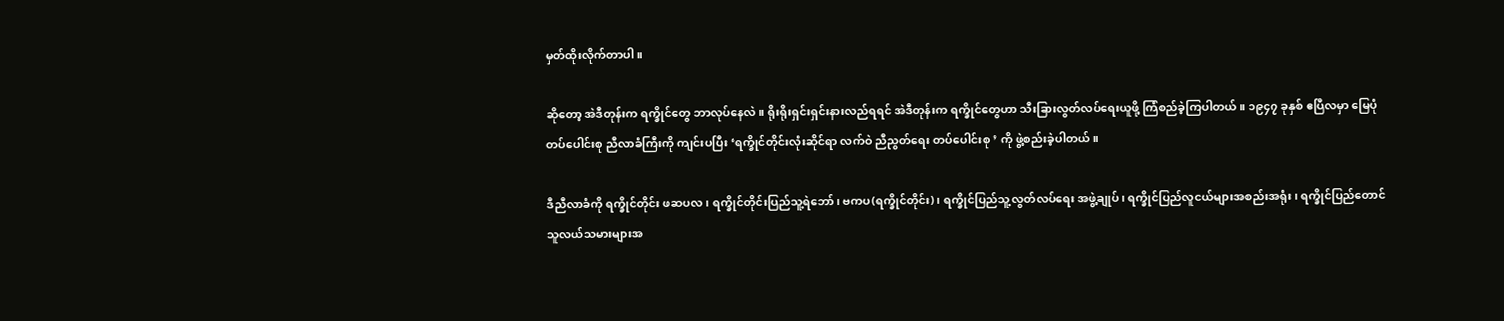မှတ်ထိုးလိုက်တာပါ။

ဆိုတော့ အဲဒီတုန်းက ရက္ခိုင်တွေ ဘာလုပ်နေလဲ။ ရိုးရိုးရှင်းရှင်းနားလည်ရရင် အဲဒီတုန်းက ရက္ခိုင်တွေဟာ သီးခြားလွတ်လပ်ရေးယူဖို့ ကြံစည်ခဲ့ကြပါတယ်။ ၁၉၄၇ ခုနှစ် ဧပြီလမှာ မြေပုံတပ်ပေါင်းစု ညီလာခံကြီးကို ကျင်းပပြီး ‘ရက္ခိုင်တိုင်းလုံးဆိုင်ရာ လက်ဝဲ ညီညွတ်ရေး တပ်ပေါင်းစု ’ ကို ဖွဲ့စည်းခဲ့ပါတယ်။

ဒီညီလာခံကို ရက္ခိုင်တိုင်း ဖဆပလ၊ ရက္ခိုင်တိုင်းပြည်သူ့ရဲဘော်၊ ဗကပ(ရက္ခိုင်တိုင်း)၊ ရက္ခိုင်ပြည်သူ့လွတ်လပ်ရေး အဖွဲ့ချုပ်၊ ရက္ခိုင်ပြည်လူငယ်များအစည်းအရုံး၊ ရက္ခိုင်ပြည်တောင်သူလယ်သမားများအ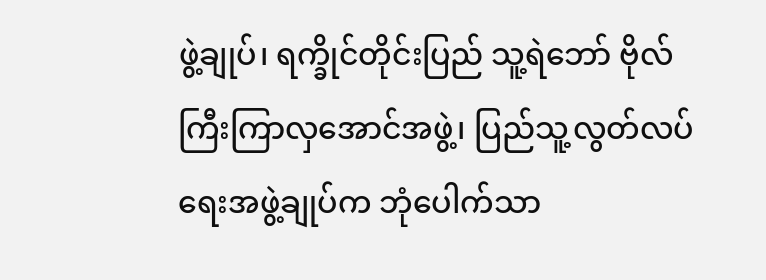ဖွဲ့ချုပ်၊ ရက္ခိုင်တိုင်းပြည် သူ့ရဲဘော် ဗိုလ်ကြီးကြာလှအောင်အဖွဲ့၊ ပြည်သူ့လွတ်လပ်ရေးအဖွဲ့ချုပ်က ဘုံပေါက်သာ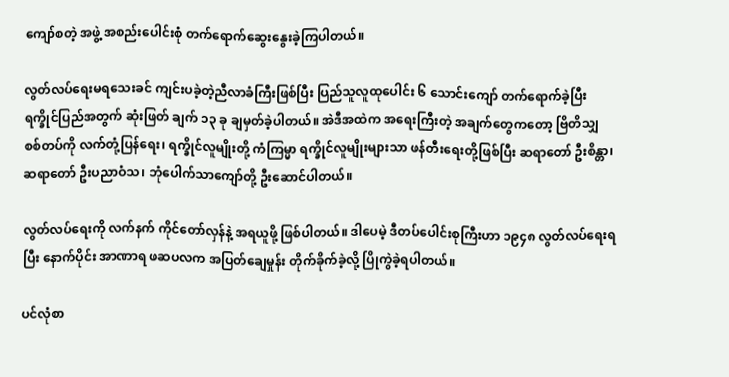ကျော်စတဲ့ အဖွဲ့ အစည်းပေါင်းစုံ တက်ရောက်ဆွေးနွေးခဲ့ကြပါတယ်။

လွတ်လပ်ရေးမရသေးခင် ကျင်းပခဲ့တဲ့ညီလာခံကြီးဖြစ်ပြီး ပြည်သူလူထုပေါင်း ၆ သောင်းကျော် တက်ရောက်ခဲ့ပြီး ရက္ခိုင်ပြည်အတွက် ဆုံးဖြတ် ချက် ၁၃ ခု ချမှတ်ခဲ့ပါတယ်။ အဲဒီအထဲက အရေးကြီးတဲ့ အချက်တွေကတော့ ဗြိတိသျှ စစ်တပ်ကို လက်တုံ့ပြန်ရေး၊ ရက္ခိုင်လူမျိုးတို့ ကံကြမ္မာ ရက္ခိုင်လူမျိုးများသာ ဖန်တီးရေးတို့ဖြစ်ပြီး ဆရာတော် ဦးစိန္တာ၊ ဆရာတော် ဦးပညာဝံသ၊ ဘုံပေါက်သာကျော်တို့ ဦးဆောင်ပါတယ်။

လွတ်လပ်ရေးကို လက်နက် ကိုင်တော်လှန်နဲ့ အရယူဖို့ ဖြစ်ပါတယ်။ ဒါပေမဲ့ ဒီ‌တပ်ပေါင်းစုကြီးဟာ ၁၉၄၈ လွတ်လပ်ရေးရပြီး နောက်ပိုင်း အာဏာရ ဖဆပလက အပြတ်ချေမှုန်း တိုက်ခိုက်ခဲ့လို့ ပြိုကွဲခဲ့ရပါတယ်။

ပင်လုံစာ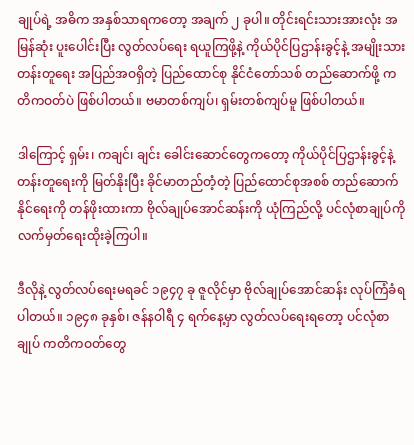ချုပ်ရဲ့ အဓိက အနှစ်သာရကတော့ အချက် ၂ ခုပါ။ တိုင်းရင်းသားအားလုံး အမြန်ဆုံး ပူးပေါင်းပြီး လွတ်လပ်ရေး ရယူကြဖို့နဲ့ ကိုယ်ပိုင်ပြဌာန်းခွင့်နဲ့ အမျိုးသားတန်းတူရေး အပြည်အဝရှိတဲ့ ပြည်ထောင်စု နိုင်ငံတော်သစ် တည်ဆောက်ဖို့ ကတိကဝတ်ပဲ ဖြစ်ပါတယ်။ ဗမာတစ်ကျပ်၊ ရှမ်းတစ်ကျပ်မူ ဖြစ်ပါတယ်။

ဒါကြောင့် ရှမ်း၊ ကချင်၊ ချင်း ခေါင်းဆောင်တွေကတော့ ကိုယ်ပိုင်ပြဌာန်းခွင့်နဲ့ တန်းတူရေးကို မြတ်နိုးပြီး ခိုင်မာတည်တံ့တဲ့ ပြည်ထောင်စုအစစ် တည်ဆောက်နိုင်ရေးကို တန်ဖိုးထားကာ ဗိုလ်ချုပ်အောင်ဆန်းကို ယုံကြည်လို့ ပင်လုံစာချုပ်ကို လက်မှတ်ရေးထိုးခဲ့ကြပါ။

ဒီလိုနဲ့ လွတ်လပ်ရေးမရခင် ၁၉၄၇ ခု ဇူလိုင်မှာ ဗိုလ်ချုပ်အောင်ဆန်း လုပ်ကြံခံရပါတယ်။ ၁၉၄၈ ခုနှစ်၊ ဇန်နဝါရီ ၄ ရက်နေ့မှာ လွတ်လပ်ရေးရတော့ ပင်လုံစာချုပ် ကတိကဝတ်တွေ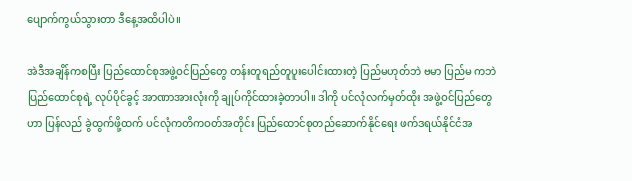ပျောက်ကွယ်သွားတာ ဒီနေ့အထိပါပဲ။

အဲဒီအချိန်ကစပြီး ပြည်ထောင်စုအဖွဲ့ဝင်ပြည်တွေ တန်းတူရည်တူပူးပေါင်းထားတဲ့ ပြည်မဟုတ်ဘဲ ဗမာ ပြည်မ ကဘဲ ပြည်ထောင်စုရဲ့ လုပ်ပိုင်ခွင့် အာဏာအားလုံးကို ချုပ်ကိုင်ထားခဲ့တာပါ။ ဒါကို ပင်လုံလက်မှတ်ထိုး အဖွဲ့ဝင်ပြည်တွေဟာ ပြန်လည် ခွဲထွက်ဖို့ထက် ပင်လုံကတိကဝတ်အတိုင်း ပြည်ထောင်စုတည်ဆောက်နိုင်ရေး ဖက်ဒရယ်နိုင်ငံအ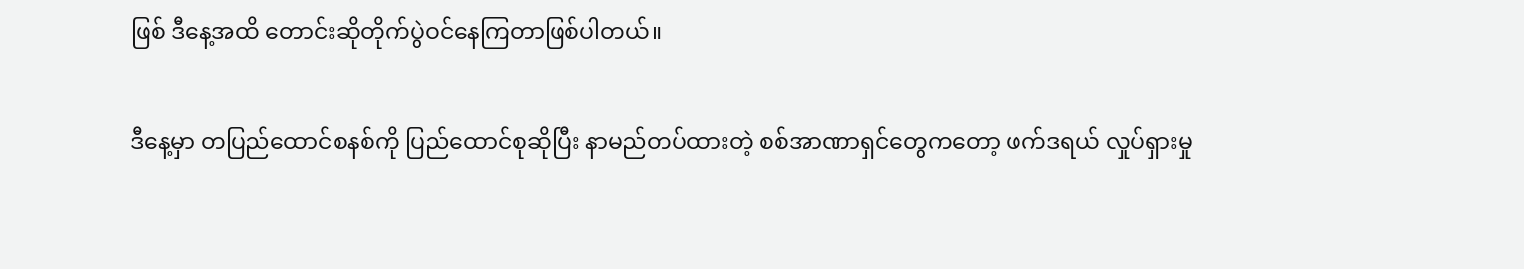ဖြစ် ဒီနေ့အထိ တောင်းဆိုတိုက်ပွဲဝင်နေကြတာဖြစ်ပါတယ်။

ဒီနေ့မှာ တပြည်ထောင်စနစ်ကို ပြည်ထောင်စုဆိုပြီး နာမည်တပ်ထားတဲ့ စစ်အာဏာရှင်တွေကတော့ ဖက်ဒရယ် လှုပ်ရှားမှု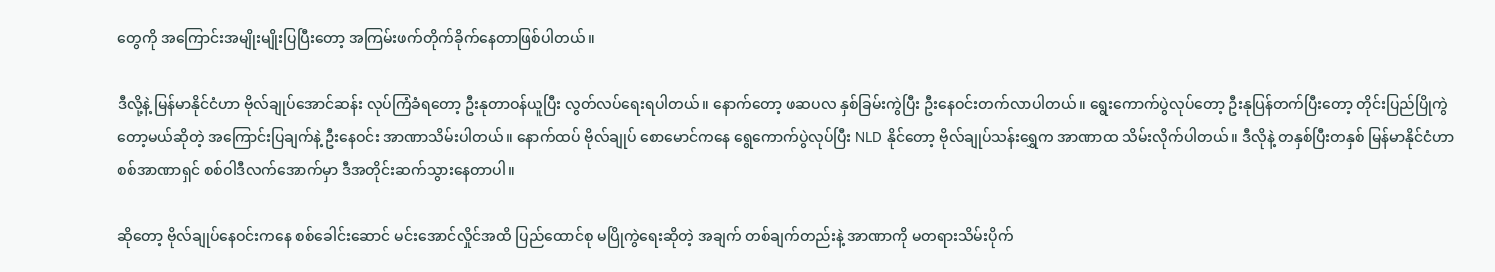တွေကို အကြောင်းအမျိုးမျိုးပြပြီးတော့ အကြမ်းဖက်တိုက်ခိုက်နေတာဖြစ်ပါတယ်။

ဒီလို့နဲ့ မြန်မာနိုင်ငံဟာ ဗိုလ်ချုပ်အောင်ဆန်း လုပ်ကြံခံရတော့ ဦးနုတာဝန်ယူပြီး လွတ်လပ်ရေးရပါတယ်။ နောက်တော့ ဖဆပလ နှစ်ခြမ်းကွဲပြီး ဦးနေဝင်းတက်လာပါတယ်။ ရွေးကောက်ပွဲလုပ်တော့ ဦးနုပြန်တက်ပြီးတော့ တိုင်းပြည်ပြိုကွဲတော့မယ်ဆိုတဲ့ အကြောင်းပြချက်နဲ့ ဦးနေဝင်း အာဏာသိမ်းပါတယ်။ နောက်ထပ် ဗိုလ်ချုပ် စောမောင်ကနေ ရွေကောက်ပွဲလုပ်ပြီး NLD နိုင်တော့ ဗိုလ်ချုပ်သန်းရွှေက အာဏာထ သိမ်းလိုက်ပါတယ်။ ဒီလိုနဲ့ တနှစ်ပြီးတနှစ် မြန်မာနိုင်ငံဟာ စစ်အာဏာရှင် စစ်ဝါဒီလက်အောက်မှာ ဒီအတိုင်းဆက်သွားနေတာပါ။

ဆိုတော့ ဗိုလ်ချုပ်နေဝင်းကနေ စစ်ခေါင်းဆောင် မင်းအောင်လှိုင်အထိ ပြည်ထောင်စု မပြိုကွဲရေးဆိုတဲ့ အချက် တစ်ချက်တည်းနဲ့ အာဏာကို မတရားသိမ်းပိုက်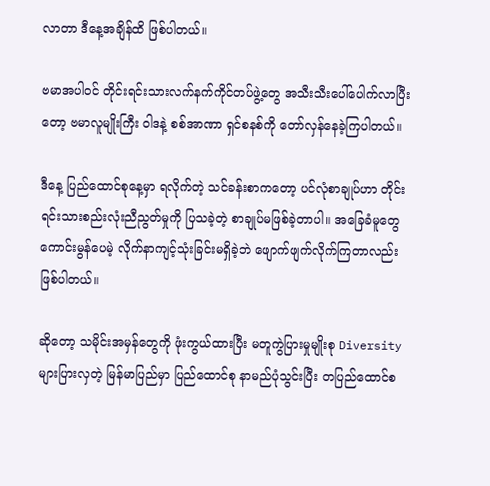လာတာ ဒီနေ့အချိန်ထိ ဖြစ်ပါတယ်။

ဗမာအပါဝင် တိုင်းရင်းသားလက်နက်ကိုင်တပ်ဖွဲ့တွေ အသီးသီးပေါ်ပေါက်လာပြီးတော့ ဗမာလူမျိုးကြီး ဝါဒနဲ့ စစ်အာဏာ ရှင်စနစ်ကို တော်လှန်နေခဲ့ကြပါတယ်။

ဒီနေ့ ပြည်ထောင်စုနေ့မှာ ရလိုက်တဲ့ သင်ခန်းစာကတော့ ပင်လုံစာချုပ်ဟာ တိုင်းရင်းသားစည်းလုံးညီညွတ်မှုကို ပြသခဲ့တဲ့ စာချုပ်မဖြစ်ခဲ့တာပါ။ အခြေခံမူတွေ ကောင်းမွန်ပေမဲ့ လိုက်နာကျင့်သုံးခြင်းမရှိခဲ့ဘဲ ဖျောက်ဖျက်လိုက်ကြတာလည်း ဖြစ်ပါတယ်။

ဆိုတော့ သမိုင်းအမှန်တွေကို ဖုံးကွယ်ထားပြီး မတူကွဲပြားမှုမျိုးစု Diversity များပြားလှတဲ့ မြန်မာပြည်မှာ ပြည်ထောင်စု နာမည်ပုံသွင်းပြီး တပြည်ထောင်စ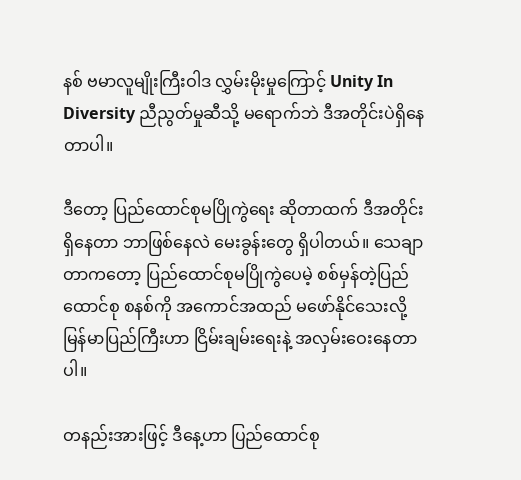နစ် ဗမာလူမျိုးကြီးဝါဒ လွှမ်းမိုးမှုကြောင့် Unity In Diversity ညီညွတ်မှုဆီသို့ မရောက်ဘဲ ဒီအတိုင်းပဲရှိနေတာပါ။

ဒီတော့ ပြည်ထောင်စုမပြိုကွဲရေး ဆိုတာထက် ဒီအတိုင်းရှိနေတာ ဘာဖြစ်နေလဲ မေးခွန်းတွေ ရှိပါတယ်။ သေချာတာကတော့ ပြည်ထောင်စုမပြိုကွဲပေမဲ့ စစ်မှန်တဲ့ပြည်ထောင်စု စနစ်ကို အကောင်အထည် မဖော်နိုင်သေးလို့ မြန်မာပြည်ကြီးဟာ ငြိမ်းချမ်းရေးနဲ့ အလှမ်းဝေးနေတာပါ။

တနည်းအားဖြင့် ဒီနေ့ဟာ ပြည်ထောင်စု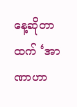နေ့ဆိုတာထက် ‘အာဏာဟာ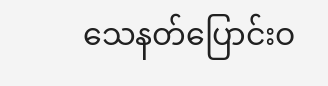သေနတ်ပြောင်းဝ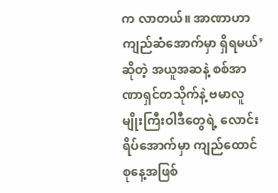က လာတယ်။ အာဏာဟာ ကျည်ဆံအောက်မှာ ရှိရမယ်’ ဆိုတဲ့ အယူအဆနဲ့ စစ်အာဏာရှင်တသိုက်နဲ့ ဗမာလူမျိုးကြီးဝါဒီတွေရဲ့ လောင်းရိပ်အောက်မှာ ကျည်ထောင်စုနေ့အဖြစ်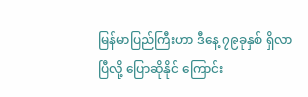မြန်မာပြည်ကြီးဟာ ဒီနေ့ ၇၉ခုနှစ် ရှိလာပြီလို့ ပြောဆိုနိုင် ကြောင်း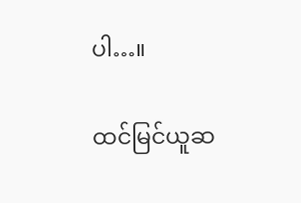ပါ…။

ထင်မြင်ယူဆ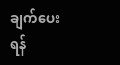ချက်‌‌ပေးရန်